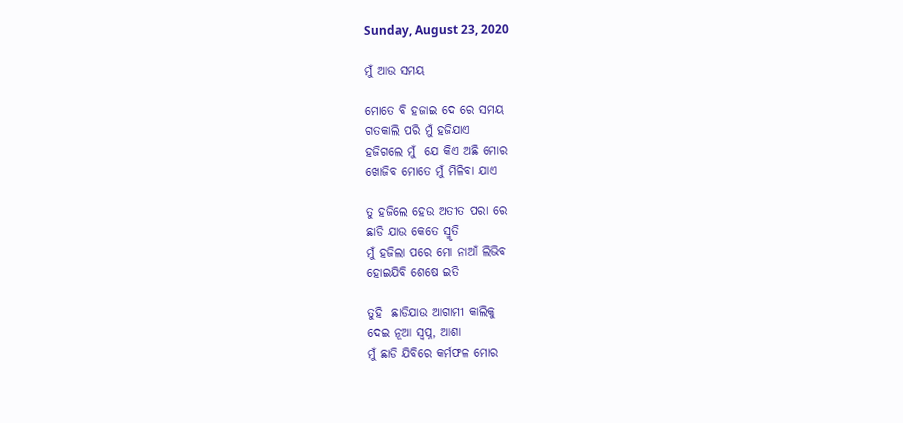Sunday, August 23, 2020

ମୁଁ ଆଉ ସମୟ

ମୋତେ ବି ହଜାଇ ଦେ ରେ ସମୟ
ଗତକାଲି ପରି ମୁଁ ହଜିଯାଏ
ହଜିଗଲେ ମୁଁ  ଯେ କିଏ ଅଛି ମୋର
ଖୋଜିବ ମୋତେ ମୁଁ ମିଳିବା ଯାଏ

ତୁ ହଜିଲେ ହେଉ ଅତୀତ ପରା ରେ
ଛାଡି ଯାଉ କେତେ ସ୍ମୃତି
ମୁଁ ହଜିଲା ପରେ ମୋ ନାଆଁ ଲିଭିବ
ହୋଇଯିବି ଶେଷେ ଇତି

ତୁହି  ଛାଡିଯାଉ ଆଗାମୀ କାଲିକୁ
ଦେଇ ନୂଆ ସ୍ବପ୍ନ, ଆଶା
ମୁଁ ଛାଡି ଯିବିରେ କର୍ମଫଳ ମୋର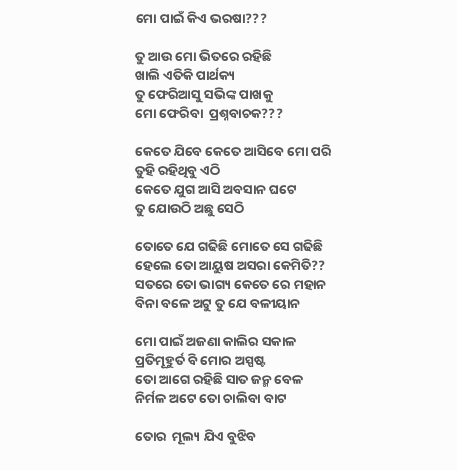ମୋ ପାଇଁ କିଏ ଭରଷା???

ତୁ ଆଉ ମୋ ଭିତରେ ରହିଛି
ଖାଲି ଏତିକି ପାର୍ଥକ୍ୟ
ତୁ ଫେରିଆସୁ ସଭିଙ୍କ ପାଖକୁ
ମୋ ଫେରିବା  ପ୍ରଶ୍ନବାଚକ???

କେତେ ଯିବେ କେତେ ଆସିବେ ମୋ ପରି
ତୁହି ରହିଥିବୁ ଏଠି
କେତେ ଯୁଗ ଆସି ଅବସାନ ଘଟେ
ତୁ ଯୋଉଠି ଅଛୁ ସେଠି

ତୋତେ ଯେ ଗଢିଛି ମୋତେ ସେ ଗଢିଛି
ହେଲେ ତୋ ଆୟୁଷ ଅସରା କେମିତି??
ସତରେ ତୋ ଭାଗ୍ୟ କେତେ ରେ ମହାନ
ବିନା ବଳେ ଅଟୁ ତୁ ଯେ ବଳୀୟାନ

ମୋ ପାଇଁ ଅଜଣା କାଲିର ସକାଳ
ପ୍ରତିମୂହୁର୍ତ ବି ମୋର ଅସ୍ପଷ୍ଟ
ତୋ ଆଗେ ରହିଛି ସାତ ଜନ୍ମ ବେଳ
ନିର୍ମଳ ଅଟେ ତୋ ଚାଲିବା ବାଟ

ତୋର  ମୂଲ୍ୟ ଯିଏ ବୁଝିବ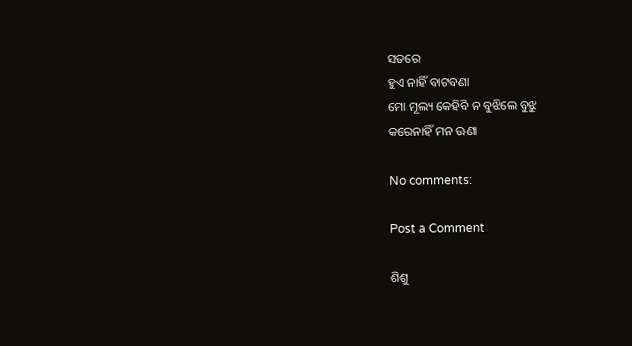ସତରେ
ହୁଏ ନାହିଁ ବାଟବଣା
ମୋ ମୂଲ୍ୟ କେହିବି ନ ବୁଝିଲେ ବୁଝୁ
କରେନାହିଁ ମନ ଊଣା

No comments:

Post a Comment

ଶିଶୁ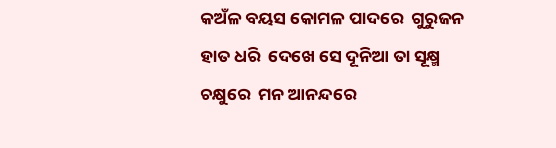କଅଁଳ ବୟସ କୋମଳ ପାଦରେ  ଗୁରୁଜନ ହାତ ଧରି  ଦେଖେ ସେ ଦୂନିଆ ତା ସୂକ୍ଷ୍ମ ଚକ୍ଷୁରେ  ମନ ଆନନ୍ଦରେ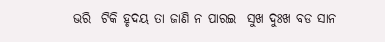ଭରି  ଟିକି ହୃଦୟ ତା ଜାଣି ନ ପାରଇ  ସୁଖ ଦୁଃଖ ବଡ ସାନ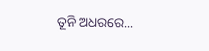ତୂନି ଅଧରରେ...